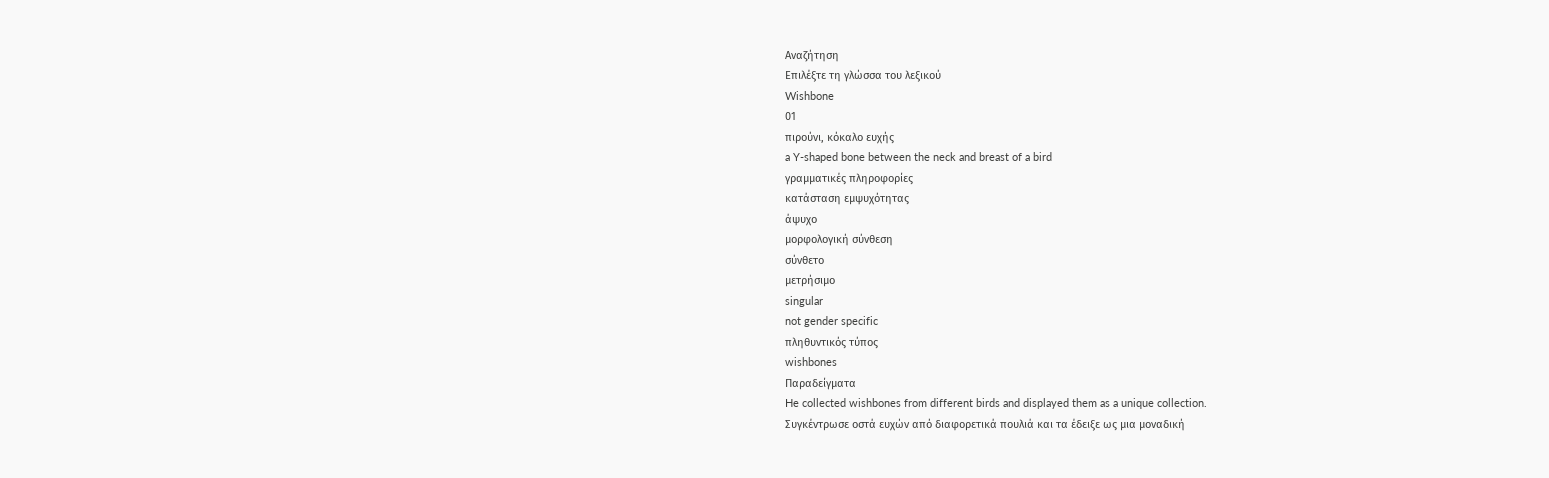Αναζήτηση
Επιλέξτε τη γλώσσα του λεξικού
Wishbone
01
πιρούνι, κόκαλο ευχής
a Y-shaped bone between the neck and breast of a bird
γραμματικές πληροφορίες
κατάσταση εμψυχότητας
άψυχο
μορφολογική σύνθεση
σύνθετο
μετρήσιμο
singular
not gender specific
πληθυντικός τύπος
wishbones
Παραδείγματα
He collected wishbones from different birds and displayed them as a unique collection.
Συγκέντρωσε οστά ευχών από διαφορετικά πουλιά και τα έδειξε ως μια μοναδική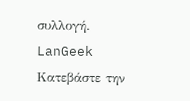συλλογή.
LanGeek
Κατεβάστε την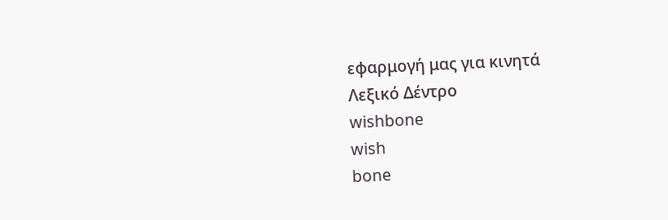εφαρμογή μας για κινητά
Λεξικό Δέντρο
wishbone
wish
bone